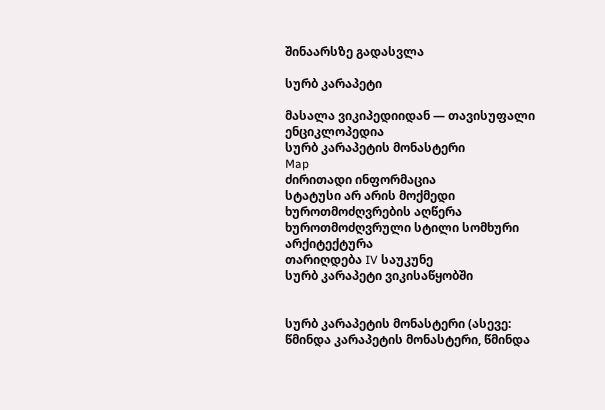შინაარსზე გადასვლა

სურბ კარაპეტი

მასალა ვიკიპედიიდან — თავისუფალი ენციკლოპედია
სურბ კარაპეტის მონასტერი
Map
ძირითადი ინფორმაცია
სტატუსი არ არის მოქმედი
ხუროთმოძღვრების აღწერა
ხუროთმოძღვრული სტილი სომხური არქიტექტურა
თარიღდება IV საუკუნე
სურბ კარაპეტი ვიკისაწყობში


სურბ კარაპეტის მონასტერი (ასევე: წმინდა კარაპეტის მონასტერი, წმინდა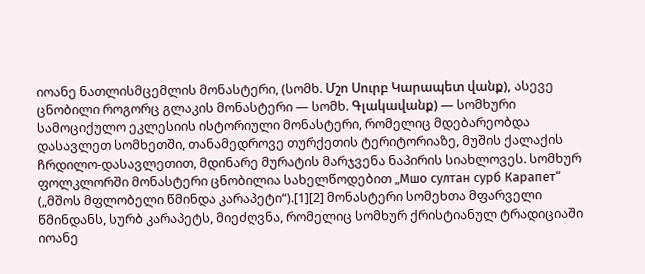იოანე ნათლისმცემლის მონასტერი, (სომხ. Մշո Սուրբ Կարապետ վանք), ასევე ცნობილი როგორც გლაკის მონასტერი — სომხ. Գլակավանք) — სომხური სამოციქულო ეკლესიის ისტორიული მონასტერი, რომელიც მდებარეობდა დასავლეთ სომხეთში, თანამედროვე თურქეთის ტერიტორიაზე, მუშის ქალაქის ჩრდილო-დასავლეთით, მდინარე მურატის მარჯვენა ნაპირის სიახლოვეს. სომხურ ფოლკლორში მონასტერი ცნობილია სახელწოდებით „Мшо султан сурб Карапет“ („მშოს მფლობელი წმინდა კარაპეტი“).[1][2] მონასტერი სომეხთა მფარველი წმინდანს, სურბ კარაპეტს, მიეძღვნა, რომელიც სომხურ ქრისტიანულ ტრადიციაში იოანე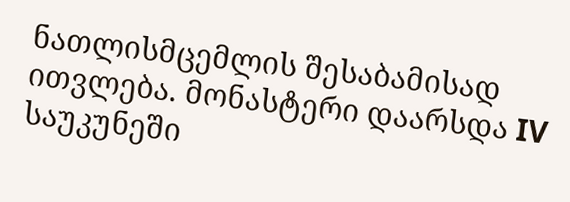ნათლისმცემლის შესაბამისად ითვლება. მონასტერი დაარსდა IV საუკუნეში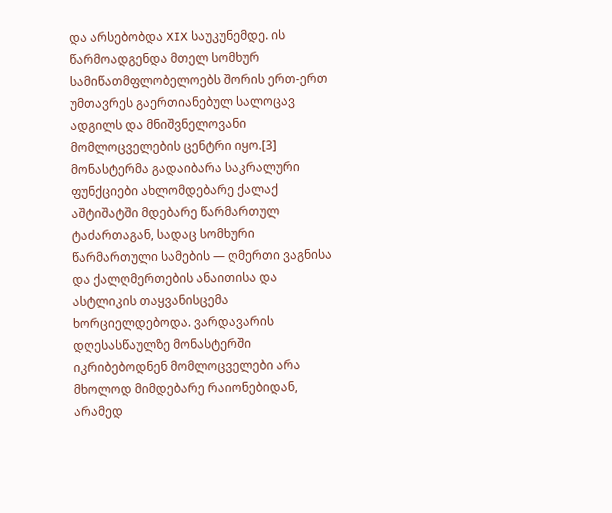და არსებობდა XIX საუკუნემდე. ის წარმოადგენდა მთელ სომხურ სამიწათმფლობელოებს შორის ერთ-ერთ უმთავრეს გაერთიანებულ სალოცავ ადგილს და მნიშვნელოვანი მომლოცველების ცენტრი იყო.[3] მონასტერმა გადაიბარა საკრალური ფუნქციები ახლომდებარე ქალაქ აშტიშატში მდებარე წარმართულ ტაძართაგან, სადაც სომხური წარმართული სამების — ღმერთი ვაგნისა და ქალღმერთების ანაითისა და ასტლიკის თაყვანისცემა ხორციელდებოდა. ვარდავარის დღესასწაულზე მონასტერში იკრიბებოდნენ მომლოცველები არა მხოლოდ მიმდებარე რაიონებიდან, არამედ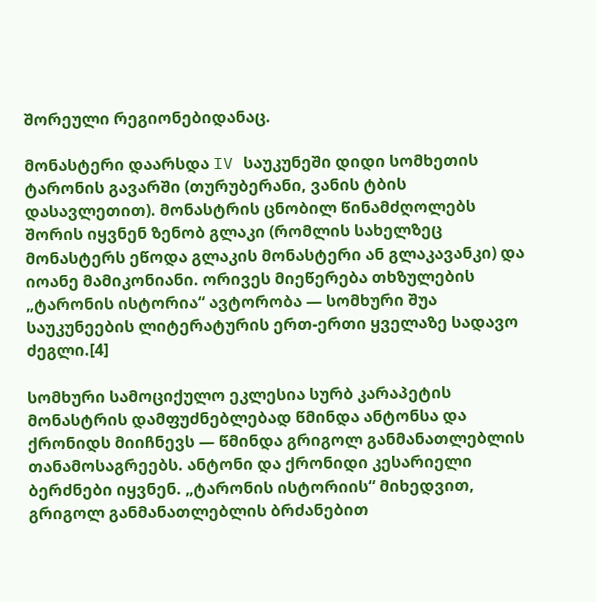შორეული რეგიონებიდანაც.

მონასტერი დაარსდა IV საუკუნეში დიდი სომხეთის ტარონის გავარში (თურუბერანი, ვანის ტბის დასავლეთით). მონასტრის ცნობილ წინამძღოლებს შორის იყვნენ ზენობ გლაკი (რომლის სახელზეც მონასტერს ეწოდა გლაკის მონასტერი ან გლაკავანკი) და იოანე მამიკონიანი. ორივეს მიეწერება თხზულების „ტარონის ისტორია“ ავტორობა — სომხური შუა საუკუნეების ლიტერატურის ერთ-ერთი ყველაზე სადავო ძეგლი.[4]

სომხური სამოციქულო ეკლესია სურბ კარაპეტის მონასტრის დამფუძნებლებად წმინდა ანტონსა და ქრონიდს მიიჩნევს — წმინდა გრიგოლ განმანათლებლის თანამოსაგრეებს. ანტონი და ქრონიდი კესარიელი ბერძნები იყვნენ. „ტარონის ისტორიის“ მიხედვით, გრიგოლ განმანათლებლის ბრძანებით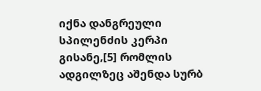იქნა დანგრეული სპილენძის კერპი გისანე,[5] რომლის ადგილზეც აშენდა სურბ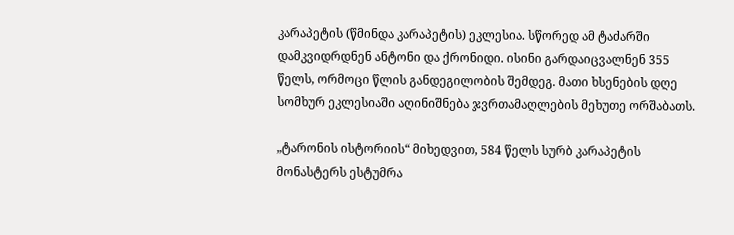კარაპეტის (წმინდა კარაპეტის) ეკლესია. სწორედ ამ ტაძარში დამკვიდრდნენ ანტონი და ქრონიდი. ისინი გარდაიცვალნენ 355 წელს, ორმოცი წლის განდეგილობის შემდეგ. მათი ხსენების დღე სომხურ ეკლესიაში აღინიშნება ჯვრთამაღლების მეხუთე ორშაბათს.

„ტარონის ისტორიის“ მიხედვით, 584 წელს სურბ კარაპეტის მონასტერს ესტუმრა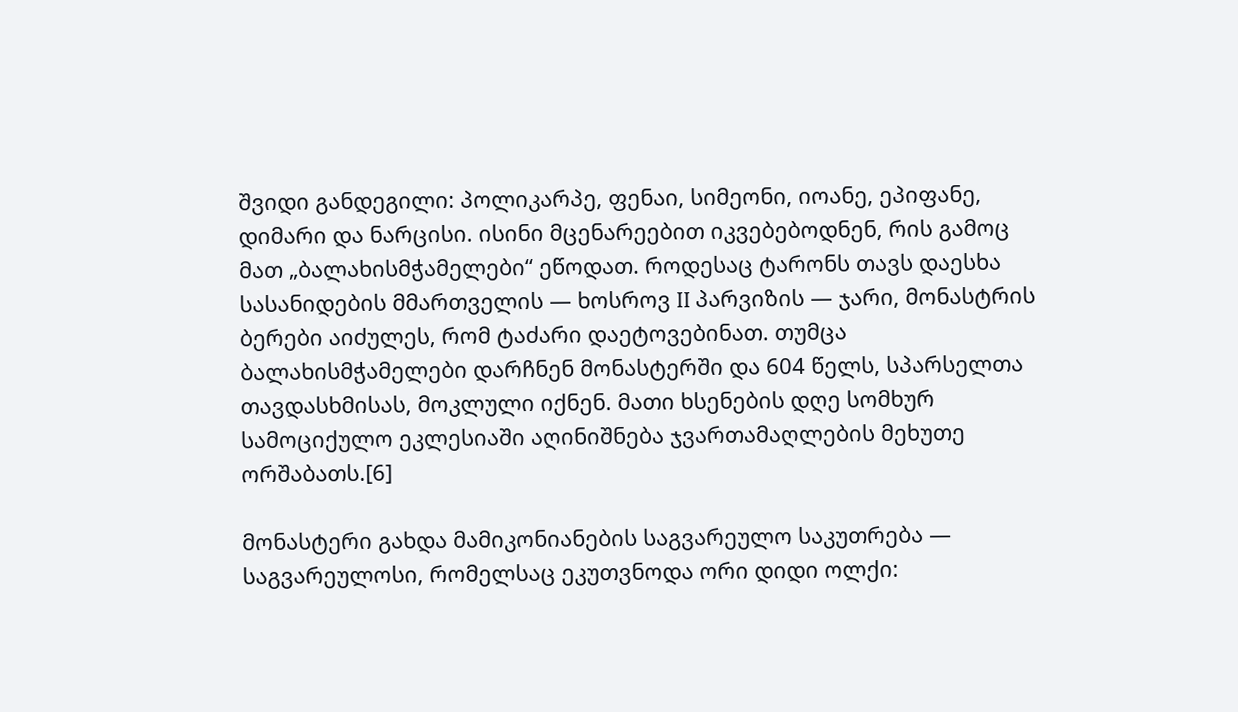შვიდი განდეგილი: პოლიკარპე, ფენაი, სიმეონი, იოანე, ეპიფანე, დიმარი და ნარცისი. ისინი მცენარეებით იკვებებოდნენ, რის გამოც მათ „ბალახისმჭამელები“ ეწოდათ. როდესაც ტარონს თავს დაესხა სასანიდების მმართველის — ხოსროვ II პარვიზის — ჯარი, მონასტრის ბერები აიძულეს, რომ ტაძარი დაეტოვებინათ. თუმცა ბალახისმჭამელები დარჩნენ მონასტერში და 604 წელს, სპარსელთა თავდასხმისას, მოკლული იქნენ. მათი ხსენების დღე სომხურ სამოციქულო ეკლესიაში აღინიშნება ჯვართამაღლების მეხუთე ორშაბათს.[6]

მონასტერი გახდა მამიკონიანების საგვარეულო საკუთრება — საგვარეულოსი, რომელსაც ეკუთვნოდა ორი დიდი ოლქი: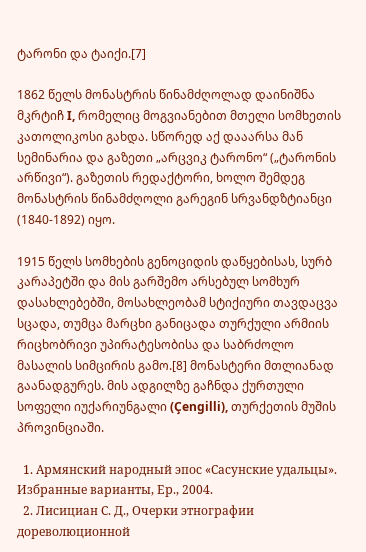ტარონი და ტაიქი.[7]

1862 წელს მონასტრის წინამძღოლად დაინიშნა მკრტიჩ I, რომელიც მოგვიანებით მთელი სომხეთის კათოლიკოსი გახდა. სწორედ აქ დააარსა მან სემინარია და გაზეთი „არცვიკ ტარონო“ („ტარონის არწივი“). გაზეთის რედაქტორი, ხოლო შემდეგ მონასტრის წინამძღოლი გარეგინ სრვანდზტიანცი (1840-1892) იყო.

1915 წელს სომხების გენოციდის დაწყებისას, სურბ კარაპეტში და მის გარშემო არსებულ სომხურ დასახლებებში, მოსახლეობამ სტიქიური თავდაცვა სცადა, თუმცა მარცხი განიცადა თურქული არმიის რიცხობრივი უპირატესობისა და საბრძოლო მასალის სიმცირის გამო.[8] მონასტერი მთლიანად გაანადგურეს. მის ადგილზე გაჩნდა ქურთული სოფელი იუქარიუნგალი (Çengilli), თურქეთის მუშის პროვინციაში.

  1. Армянский народный эпос «Сасунские удальцы». Избранные варианты, Ер., 2004.
  2. Лисициан С. Д., Очерки этнографии дореволюционной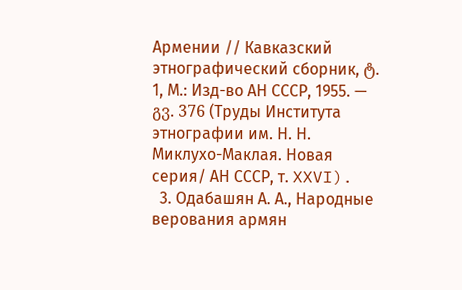Армении // Кавказский этнографический сборник, ტ. 1, М.: Изд-во АН СССР, 1955. — გვ. 376 (Труды Института этнографии им. Н. Н. Миклухо-Маклая. Новая серия/ АН СССР, т. XXVI).
  3. Одабашян А. А., Народные верования армян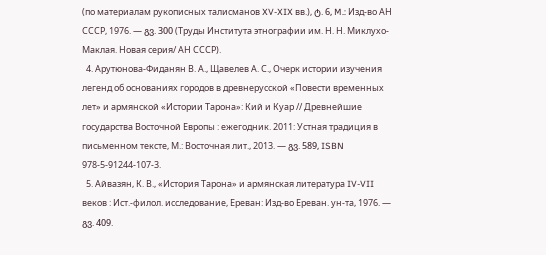(по материалам рукописных талисманов XV-XIX вв.), ტ. 6, M.: Изд-во АН СССР, 1976. — გვ. 300 (Труды Института этнографии им. Н. Н. Миклухо-Маклая. Новая серия/ АН СССР).
  4. Арутюнова-Фиданян В. А., Щавелев А. С., Очерк истории изучения легенд об основаниях городов в древнерусской «Повести временных лет» и армянской «Истории Тарона»: Кий и Куар // Древнейшие государства Восточной Европы : ежегодник. 2011: Устная традиция в письменном тексте, М.: Восточная лит., 2013. — გვ. 589, ISBN 978-5-91244-107-3.
  5. Айвазян, К. В., «История Тарона» и армянская литература IV-VII веков : Ист.-филол. исследование, Ереван: Изд-во Ереван. ун-та, 1976. — გვ. 409.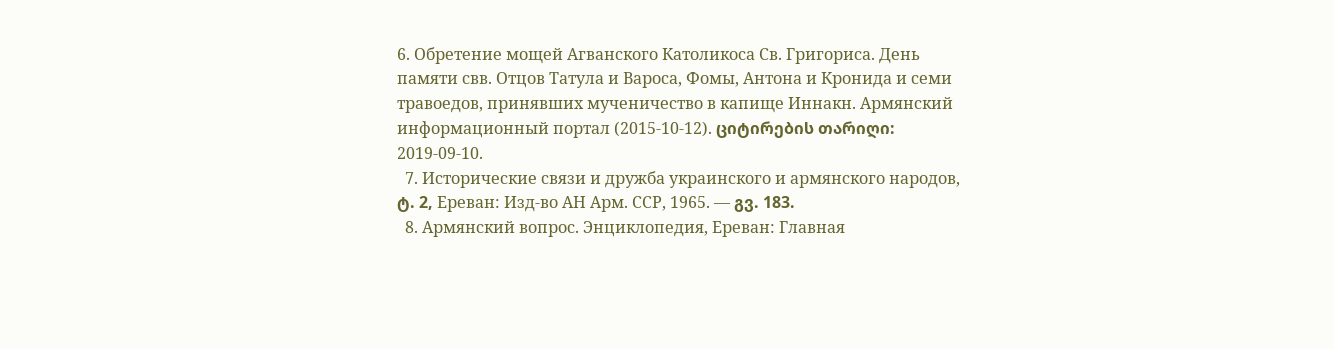6. Обретение мощей Агванского Католикоса Св. Григориса. День памяти свв. Отцов Татула и Вароса, Фомы, Антона и Кронида и семи травоедов, принявших мученичество в капище Иннакн. Армянский информационный портал (2015-10-12). ციტირების თარიღი: 2019-09-10.
  7. Исторические связи и дружба украинского и армянского народов, ტ. 2, Ереван: Изд-во АН Арм. ССР, 1965. — გვ. 183.
  8. Армянский вопрос. Энциклопедия, Ереван: Главная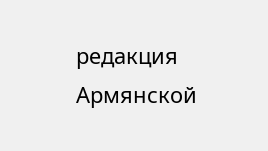редакция Армянской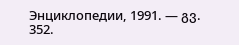Энциклопедии, 1991. — გვ. 352.